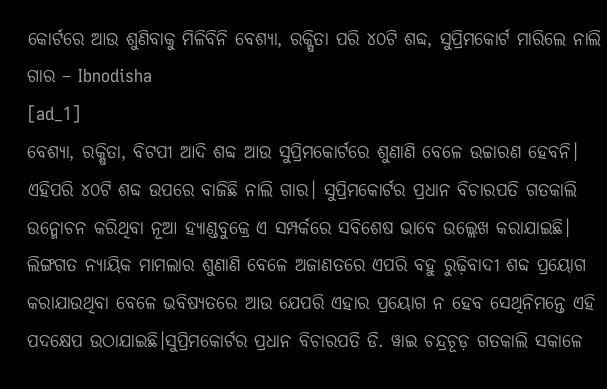କୋର୍ଟରେ ଆଉ ଶୁଣିବାକୁ ମିଳିବିନି ବେଶ୍ୟା, ରକ୍ଷିତା ପରି ୪୦ଟି ଶବ୍ଦ, ସୁପ୍ରିମକୋର୍ଟ ମାରିଲେ ନାଲି ଗାର – Ibnodisha
[ad_1]
ବେଶ୍ୟା, ରକ୍ଷିତା, ବିଟପୀ ଆଦି ଶବ୍ଦ ଆଉ ସୁପ୍ରିମକୋର୍ଟରେ ଶୁଣାଣି ବେଳେ ଉଚ୍ଚାରଣ ହେବନି। ଏହିପରି ୪୦ଟି ଶବ୍ଦ ଉପରେ ବାଜିଛି ନାଲି ଗାର। ସୁପ୍ରିମକୋର୍ଟର ପ୍ରଧାନ ବିଚାରପତି ଗତକାଲି ଉନ୍ମୋଚନ କରିଥିବା ନୂଆ ହ୍ୟାଣ୍ଡବୁକ୍ରେ ଏ ସମ୍ପର୍କରେ ସବିଶେଷ ଭାବେ ଉଲ୍ଲେଖ କରାଯାଇଛି। ଲିଙ୍ଗଗତ ନ୍ୟାୟିକ ମାମଲାର ଶୁଣାଣି ବେଳେ ଅଜାଣତରେ ଏପରି ବହୁ ରୁଢ଼ିବାଦୀ ଶବ୍ଦ ପ୍ରୟୋଗ କରାଯାଉଥିବା ବେଳେ ଭବିଷ୍ୟତରେ ଆଉ ଯେପରି ଏହାର ପ୍ରୟୋଗ ନ ହେବ ସେଥିନିମନ୍ତେ ଏହି ପଦକ୍ଷେପ ଉଠାଯାଇଛି।ସୁପ୍ରିମକୋର୍ଟର ପ୍ରଧାନ ବିଚାରପତି ଡି. ୱାଇ ଚନ୍ଦ୍ରଚୂଡ଼ ଗତକାଲି ସକାଳେ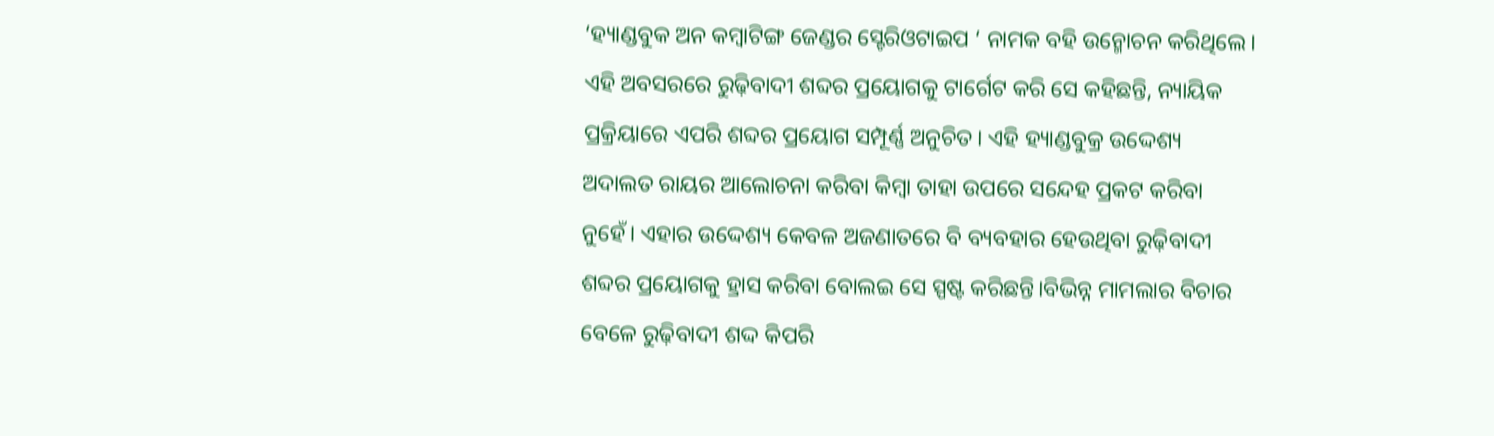‘ହ୍ୟାଣ୍ଡବୁକ ଅନ କମ୍ବାଟିଙ୍ଗ ଜେଣ୍ଡର ସ୍ଟେରିଓଟାଇପ ‘ ନାମକ ବହି ଉନ୍ମୋଚନ କରିଥିଲେ। ଏହି ଅବସରରେ ରୁଢ଼ିବାଦୀ ଶବ୍ଦର ପ୍ରୟୋଗକୁ ଟାର୍ଗେଟ କରି ସେ କହିଛନ୍ତି, ନ୍ୟାୟିକ ପ୍ରକ୍ରିୟାରେ ଏପରି ଶବ୍ଦର ପ୍ରୟୋଗ ସମ୍ପୂର୍ଣ୍ଣ ଅନୁଚିତ। ଏହି ହ୍ୟାଣ୍ଡବୁକ୍ର ଉଦ୍ଦେଶ୍ୟ ଅଦାଲତ ରାୟର ଆଲୋଚନା କରିବା କିମ୍ବା ତାହା ଉପରେ ସନ୍ଦେହ ପ୍ରକଟ କରିବା ନୁହେଁ। ଏହାର ଉଦ୍ଦେଶ୍ୟ କେବଳ ଅଜଣାତରେ ବି ବ୍ୟବହାର ହେଉଥିବା ରୁଢ଼ିବାଦୀ ଶବ୍ଦର ପ୍ରୟୋଗକୁ ହ୍ରାସ କରିବା ବୋଲଇ ସେ ସ୍ପଷ୍ଟ କରିଛନ୍ତି।ବିଭିନ୍ନ ମାମଲାର ବିଚାର ବେଳେ ରୁଢ଼ିବାଦୀ ଶଦ୍ଦ କିପରି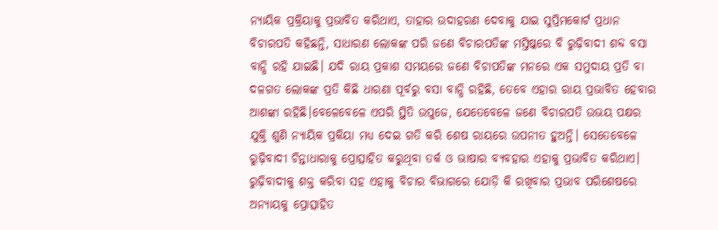ନ୍ୟାୟିକ ପ୍ରକ୍ରିୟାକୁ ପ୍ରଭାବିତ କରିଥାଏ, ତାହାର ଉଦାହରଣ ଦେବାକୁ ଯାଇ ସୁପ୍ରିମକୋର୍ଟ ପ୍ରଧାନ ବିଚାରପତି କହିଛନ୍ତି, ସାଧାରଣ ଲୋକଙ୍କ ପରି ଜଣେ ବିଚାରପତିଙ୍କ ମସ୍ତିଷ୍କରେ ବି ରୁଢ଼ିବାଦୀ ଶବ୍ଦ ବସା ବାନ୍ଧି ରହି ଯାଇଛି। ଯଦି ରାୟ ପ୍ରକାଶ ସମୟରେ ଜଣେ ବିଚାପତିଙ୍କ ମନରେ ଏକ ସମୁଦାୟ ପ୍ରତି ବା ଦଳଗତ ଲୋକଙ୍କ ପ୍ରତି କିଛି ଧାରଣା ପୂର୍ବରୁ ବସା ବାନ୍ଧି ରହିଛି, ତେବେ ଏହାର ରାୟ ପ୍ରଭାବିତ ହେବାର ଆଶଙ୍କା ରହିଛି।ବେଳେବେଳେ ଏପରି ସ୍ଥିତି ଉପୁଜେ, ଯେତେବେଳେ ଜଣେ ବିଚାରପତି ଉଭୟ ପକ୍ଷର ଯୁକ୍ତି ଶୁଣି ନ୍ୟାୟିକ ପ୍ରକିୟା ମଧ୍ୟ ଦେଇ ଗତି କରି ଶେଷ ରାୟରେ ଉପନୀତ ହୁଅନ୍ତି। ସେତେବେଳେ ରୁଢ଼ିବାଦୀ ଚିନ୍ତାଧାରାକୁ ପ୍ରୋତ୍ସାହିତ କରୁଥିବା ତର୍କ ଓ ଭାଷାର ବ୍ୟବହାର ଏହାକୁ ପ୍ରଭାବିତ କରିଥାଏ। ରୁଢ଼ିବାଦୀକୁ ଶକ୍ତ କରିବା ସହ ଏହାକୁ ବିଚାର ବିଭାଗରେ ଯୋଡ଼ି କି ରଖିବାର ପ୍ରଭାବ ପରିଶେଷରେ ଅନ୍ୟାୟକୁ ପ୍ରୋତ୍ସାହିତ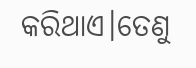କରିଥାଏ।ତେଣୁ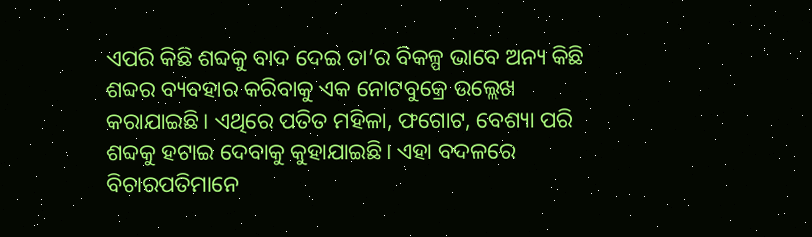ଏପରି କିଛି ଶବ୍ଦକୁ ବାଦ ଦେଇ ତା’ର ବିକଳ୍ପ ଭାବେ ଅନ୍ୟ କିଛି ଶବ୍ଦର ବ୍ୟବହାର କରିବାକୁ ଏକ ନୋଟବୁକ୍ରେ ଉଲ୍ଲେଖ କରାଯାଇଛି। ଏଥିରେ ପତିତ ମହିଳା, ଫଗୋଟ, ବେଶ୍ୟା ପରି ଶବ୍ଦକୁ ହଟାଇ ଦେବାକୁ କୁହାଯାଇଛି। ଏହା ବଦଳରେ ବିଚାରପତିମାନେ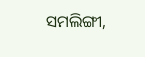ସମଲିଙ୍ଗୀ,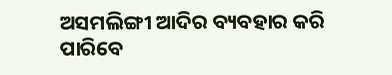ଅସମଲିଙ୍ଗୀ ଆଦିର ବ୍ୟବହାର କରି ପାରିବେ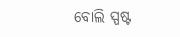ବୋଲି ସ୍ପଷ୍ଟ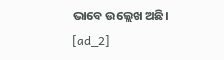ଭାବେ ଉଲ୍ଲେଖ ଅଛି।
[ad_2]